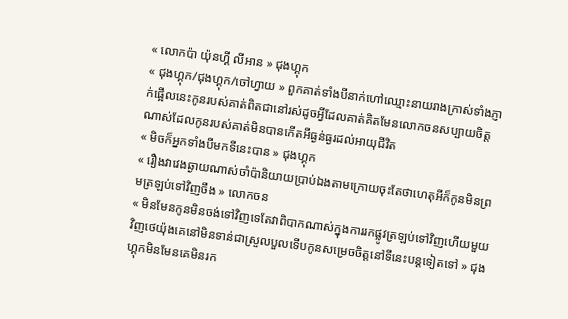« លោកប៉ា យ៉ុនហ្គី លីអាន » ជុងហ្គុក
« ជុងហ្គុក/ជុងហ្គុក/ចៅហ្វាយ » ពួកគាត់ទាំងបីនាក់ហៅឈ្មោះនាយរាងក្រាស់ទាំងភ្ញាក់ផ្អើលនេះកូនរបស់គាត់ពិតជានៅរស់ដូចអ្វីដែលគាត់គិតមែនលោកចនសប្បាយចិត្តណាស់ដែលកូនរបស់គាត់មិនបានកើតអីធ្ងន់ធ្ងរដល់អាយុជីវិត
« មិចក៏អ្នកទាំងបីមកទីនេះបាន » ជុងហ្គុក
« រឿងវាវេងឆ្ងាយណាស់ចាំប៉ានិយាយប្រាប់ឯងតាមក្រោយចុះតែថាហេតុអីក៏កូនមិនព្រមត្រឡប់ទៅវិញចឹង » លោកចន
« មិនមែនកូនមិនចង់ទៅវិញទេតែវាពិបាកណាស់ក្នុងការរកផ្លូវត្រឡប់ទៅវិញហើយមួយវិញថេយ៉ុងគេនៅមិនទាន់ជាស្រួលបួលទើបកូនសម្រេចចិត្តនៅទីនេះបន្តទៀតទៅ » ជុងហ្គុកមិនមែនគេមិនរក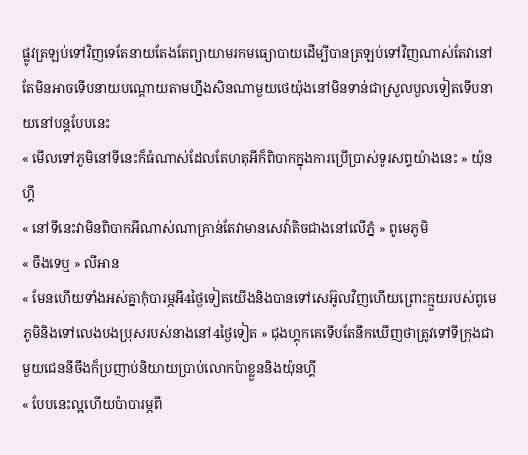ផ្លូវត្រឡប់ទៅវិញទេតែនាយតែងតែព្យាយាមរកមធ្យោបាយដើម្បីបានត្រឡប់ទៅវិញណាស់តែវានៅតែមិនអាចទើបនាយបណ្ដោយតាមហ្នឹងសិនណាមួយថេយ៉ុងនៅមិនទាន់ជាស្រួលបួលទៀតទើបនាយនៅបន្តបែបនេះ
« មើលទៅភូមិនៅទីនេះក៏ធំណាស់ដែលតែហតុអីក៏ពិបាកក្នុងការប្រើប្រាស់ទូរសព្ទយ៉ាងនេះ » យ៉ុនហ្គី
« នៅទីនេះវាមិនពិបាកអីណាស់ណាគ្រាន់តែវាមានសេវ៉ាតិចជាងនៅលើភ្នំ » ពូមេភូមិ
« ចឹងទេឬ » លីអាន
« មែនហើយទាំងអស់គ្នាកុំបារម្ភអី4ថ្ងៃទៀតយើងនិងបានទៅសេអ៊ូលវិញហើយព្រោះក្មួយរបស់ពូមេភូមិនិងទៅលេងបងប្រុសរបស់នាងនៅ4ថ្ងៃទៀត » ជុងហ្គុកគេទើបតែនឹកឃើញថាត្រូវទៅទីក្រុងជាមួយជេននីចឹងក៏ប្រញាប់និយាយប្រាប់លោកប៉ាខ្លួននិងយ៉ុនហ្គី
« បែបនេះល្អហើយប៉ាបារម្ភពី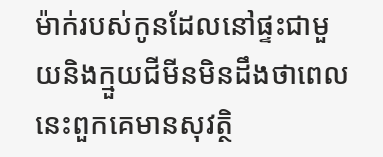ម៉ាក់របស់កូនដែលនៅផ្ទះជាមួយនិងក្មួយជីមីនមិនដឹងថាពេលនេះពួកគេមានសុវត្ថិ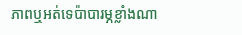ភាពឬអត់ទេប៉ាបារម្ភខ្លាំងណា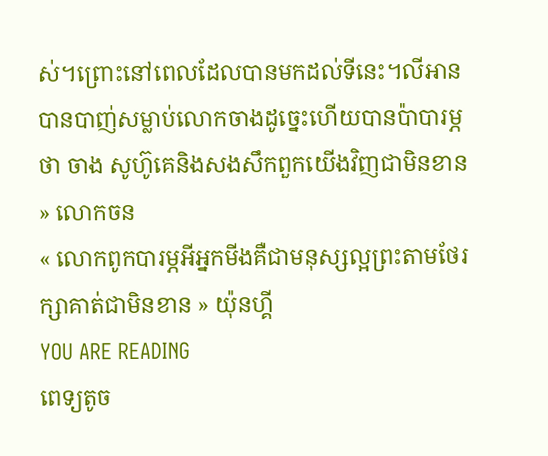ស់។ព្រោះនៅពេលដែលបានមកដល់ទីនេះ។លីអានបានបាញ់សម្លាប់លោកចាងដូច្នេះហើយបានប៉ាបារម្ភថា ចាង សូហ៊ូគេនិងសងសឹកពួកយើងវិញជាមិនខាន » លោកចន
« លោកពូកបារម្ភអីអ្នកមីងគឺជាមនុស្សល្អព្រះតាមថែរក្សាគាត់ជាមិនខាន » យ៉ុនហ្គី
YOU ARE READING
ពេទ្យតូច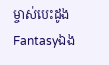ម្ចាស់បេះដូង
Fantasyឯង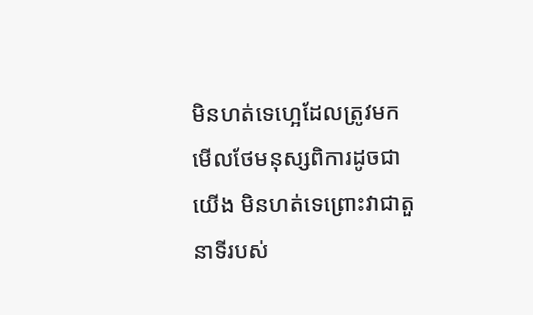មិនហត់ទេហ្អេដែលត្រូវមកមើលថែមនុស្សពិការដូចជាយើង មិនហត់ទេព្រោះវាជាតួនាទីរបស់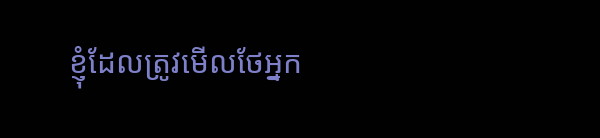ខ្ញុំដែលត្រូវមើលថែអ្នក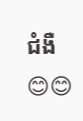ជំងឺ😊😊